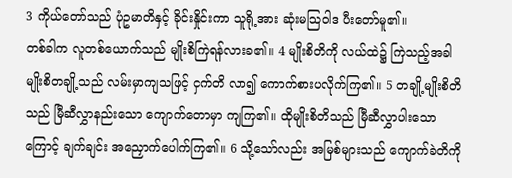3 ကိုယ်တော်သည် ပုံဥမာတိနှင့် ခိုင်းနှိုင်းကာ သူရို့အား ဆုံးမသြဝါဒ ပီးတော်မူ၏။
တစ်ခါက လူတစ်ယောက်သည် မျိုးစိကြဲရန်လားခ၏။ 4 မျိုးစိတိကို လယ်ထဲ၌ ကြဲသည့်အခါ မျိုးစိတချို့သည် လမ်းမှာကျသဖြင့် ငှက်တိ လာ၍ ကောက်စားပလိုက်ကြ၏။ 5 တချို့မျိုးစိတိသည် မြီဆီလွှာနည်းသော ကျောက်တောမှာ ကျကြ၏။ ထိုမျိုးစိတိသည် မြီဆီလွှာပါးသောကြောင့် ချက်ချင်း အညှောက်ပေါက်ကြ၏။ 6 သို့သော်လည်း အမြစ်များသည် ကျောက်ခဲတိကို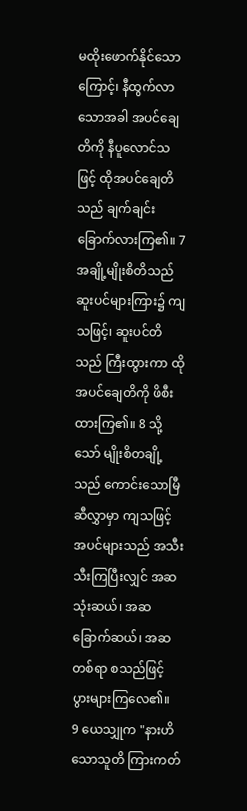မထိုးဖောက်နိုင်သောကြောင့်၊ နီထွက်လာသောအခါ အပင်ချေတိကို နီပူလောင်သဖြင့် ထိုအပင်ချေတိသည် ချက်ချင်း ခြောက်လားကြ၏။ 7 အချို့မျိုးစိတိသည် ဆူးပင်များကြား၌ ကျသဖြင့်၊ ဆူးပင်တိသည် ကြီးထွားကာ ထိုအပင်ချေတိကို ဖိစီးထားကြ၏။ 8 သို့သော် မျိုးစိတချို့သည် ကောင်းသောမြီဆီလွှာမှာ ကျသဖြင့် အပင်များသည် အသီးသီးကြပြီးလျှင် အဆသုံးဆယ်၊ အဆခြောက်ဆယ်၊ အဆတစ်ရာ စသည်ဖြင့် ပွားများကြလေ၏။
9 ယေသျှုက "နားဟိသောသူတိ ကြားကတ်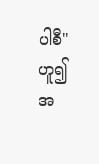ပါစီ" ဟူ၍ အ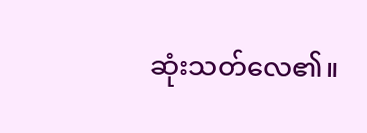ဆုံးသတ်လေ၏။